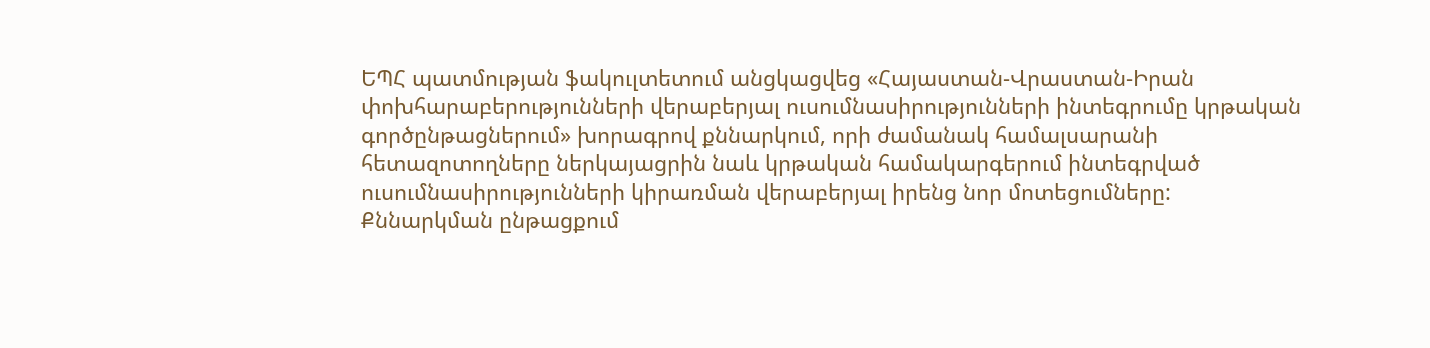ԵՊՀ պատմության ֆակուլտետում անցկացվեց «Հայաստան-Վրաստան-Իրան փոխհարաբերությունների վերաբերյալ ուսումնասիրությունների ինտեգրումը կրթական գործընթացներում» խորագրով քննարկում, որի ժամանակ համալսարանի հետազոտողները ներկայացրին նաև կրթական համակարգերում ինտեգրված ուսումնասիրությունների կիրառման վերաբերյալ իրենց նոր մոտեցումները:
Քննարկման ընթացքում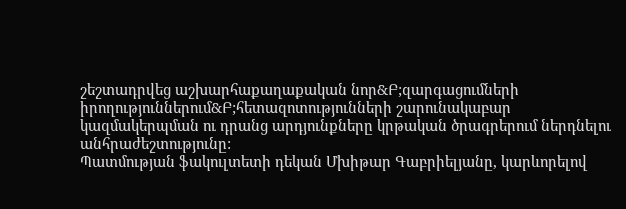շեշտադրվեց աշխարհաքաղաքական նոր&Բ;զարգացումների իրողություններում&Բ;հետազոտությունների շարունակաբար կազմակերպման ու դրանց արդյունքները կրթական ծրագրերում ներդնելու անհրաժեշտությունը:
Պատմության ֆակուլտետի դեկան Մխիթար Գաբրիելյանը, կարևորելով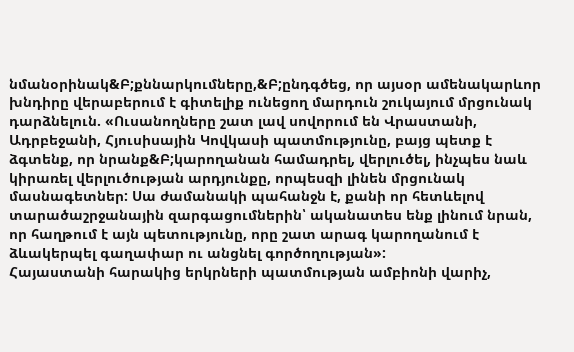նմանօրինակ&Բ;քննարկումները,&Բ;ընդգծեց, որ այսօր ամենակարևոր խնդիրը վերաբերում է գիտելիք ունեցող մարդուն շուկայում մրցունակ դարձնելուն. «Ուսանողները շատ լավ սովորում են Վրաստանի, Ադրբեջանի, Հյուսիսային Կովկասի պատմությունը, բայց պետք է ձգտենք, որ նրանք&Բ;կարողանան համադրել, վերլուծել, ինչպես նաև կիրառել վերլուծության արդյունքը, որպեսզի լինեն մրցունակ մասնագետներ: Սա ժամանակի պահանջն է, քանի որ հետևելով տարածաշրջանային զարգացումներին՝ ականատես ենք լինում նրան, որ հաղթում է այն պետությունը, որը շատ արագ կարողանում է ձևակերպել գաղափար ու անցնել գործողության»:
Հայաստանի հարակից երկրների պատմության ամբիոնի վարիչ,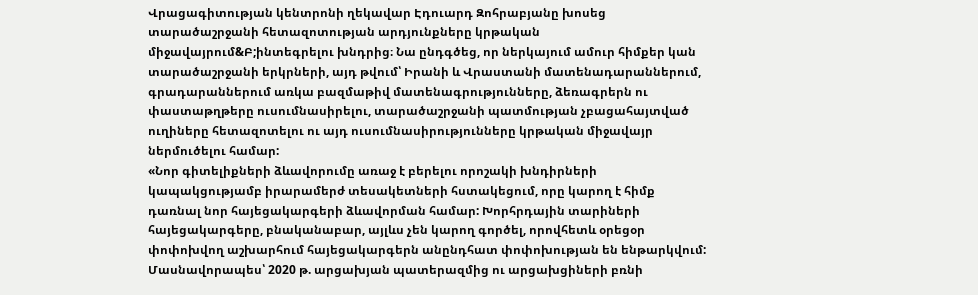Վրացագիտության կենտրոնի ղեկավար Էդուարդ Զոհրաբյանը խոսեց տարածաշրջանի հետազոտության արդյունքները կրթական միջավայրում&Բ;ինտեգրելու խնդրից։ Նա ընդգծեց, որ ներկայում ամուր հիմքեր կան տարածաշրջանի երկրների, այդ թվում՝ Իրանի և Վրաստանի մատենադարաններում, գրադարաններում առկա բազմաթիվ մատենագրությունները, ձեռագրերն ու փաստաթղթերը ուսումնասիրելու, տարածաշրջանի պատմության չբացահայտված ուղիները հետազոտելու ու այդ ուսումնասիրությունները կրթական միջավայր ներմուծելու համար:
«Նոր գիտելիքների ձևավորումը առաջ է բերելու որոշակի խնդիրների կապակցությամբ իրարամերժ տեսակետների հստակեցում, որը կարող է հիմք դառնալ նոր հայեցակարգերի ձևավորման համար: Խորհրդային տարիների հայեցակարգերը, բնականաբար, այլևս չեն կարող գործել, որովհետև օրեցօր փոփոխվող աշխարհում հայեցակարգերն անընդհատ փոփոխության են ենթարկվում: Մասնավորապես՝ 2020 թ. արցախյան պատերազմից ու արցախցիների բռնի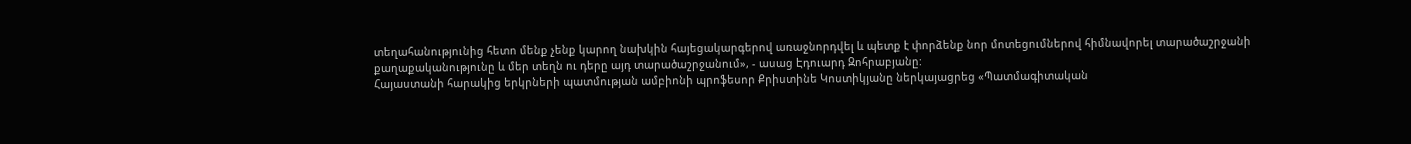տեղահանությունից հետո մենք չենք կարող նախկին հայեցակարգերով առաջնորդվել և պետք է փորձենք նոր մոտեցումներով հիմնավորել տարածաշրջանի քաղաքականությունը և մեր տեղն ու դերը այդ տարածաշրջանում», - ասաց Էդուարդ Զոհրաբյանը:
Հայաստանի հարակից երկրների պատմության ամբիոնի պրոֆեսոր Քրիստինե Կոստիկյանը ներկայացրեց «Պատմագիտական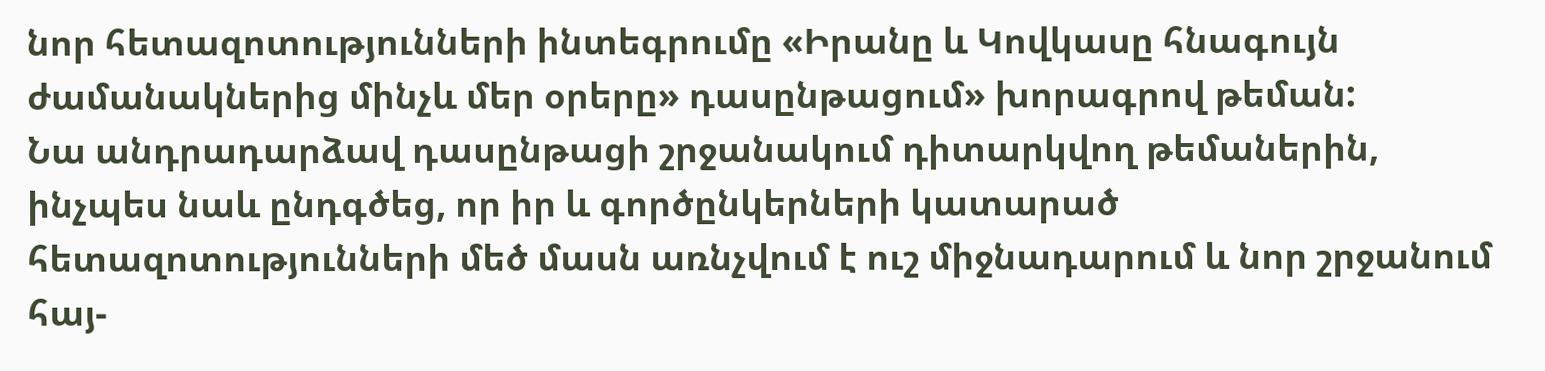նոր հետազոտությունների ինտեգրումը «Իրանը և Կովկասը հնագույն ժամանակներից մինչև մեր օրերը» դասընթացում» խորագրով թեման:
Նա անդրադարձավ դասընթացի շրջանակում դիտարկվող թեմաներին, ինչպես նաև ընդգծեց, որ իր և գործընկերների կատարած հետազոտությունների մեծ մասն առնչվում է ուշ միջնադարում և նոր շրջանում հայ-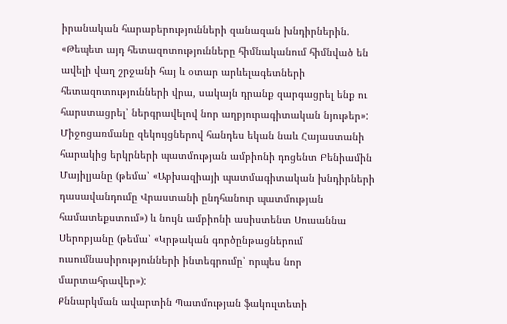իրանական հարաբերությունների զանազան խնդիրներին. «Թեպետ այդ հետազոտությունները հիմնականում հիմնված են ավելի վաղ շրջանի հայ և օտար արևելագետների հետազոտությունների վրա, սակայն դրանք զարգացրել ենք ու հարստացրել՝ ներգրավելով նոր աղբյուրագիտական նյութեր»:
Միջոցառմանը զեկույցներով հանդես եկան նաև Հայաստանի հարակից երկրների պատմության ամբիոնի դոցենտ Բենիամին Մայիլյանը (թեմա՝ «Աբխազիայի պատմագիտական խնդիրների դասավանդումը Վրաստանի ընդհանուր պատմության համատեքստում») և նույն ամբիոնի ասիստենտ Սուսաննա Սերոբյանը (թեմա՝ «Կրթական գործընթացներում ուսումնասիրությունների ինտեգրումը՝ որպես նոր մարտահրավեր»):
Քննարկման ավարտին Պատմության ֆակուլտետի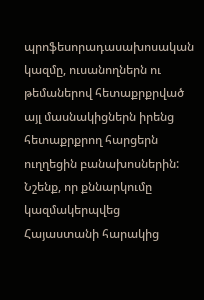պրոֆեսորադասախոսական կազմը, ուսանողներն ու թեմաներով հետաքրքրված այլ մասնակիցներն իրենց հետաքրքրող հարցերն ուղղեցին բանախոսներին:
Նշենք, որ քննարկումը կազմակերպվեց Հայաստանի հարակից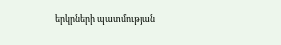երկրների պատմության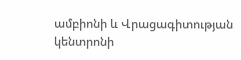ամբիոնի և Վրացագիտության կենտրոնի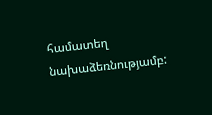համատեղ նախաձեռնությամբ: